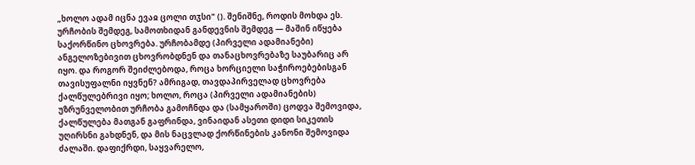„ხოლო ადამ იცნა ევაჲ ცოლი თჳსი" (). შენიშნე, როდის მოხდა ეს. ურჩობის შემდეგ, სამოთხიდან განდევნის შემდეგ — მაშინ იწყება საქორწინო ცხოვრება. ურჩობამდე (პირველი ადამიანები) ანგელოზებივით ცხოვრობდნენ და თანაცხოვრებაზე საუბარიც არ იყო. და როგორ შეიძლებოდა, როცა ხორციელი საჭიროებებისგან თავისუფალნი იყვნენ? ამრიგად, თავდაპირველად ცხოვრება ქალწულებრივი იყო; ხოლო, როცა (პირველი ადამიანების) უზრუნველობით ურჩობა გამოჩნდა და (სამყაროში) ცოდვა შემოვიდა, ქალწულება მათგან გაფრინდა, ვინაიდან ასეთი დიდი სიკეთის უღირსნი გახდნენ, და მის ნაცვლად ქორწინების კანონი შემოვიდა ძალაში. დაფიქრდი, საყვარელო,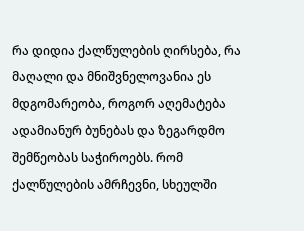რა დიდია ქალწულების ღირსება, რა მაღალი და მნიშვნელოვანია ეს მდგომარეობა, როგორ აღემატება ადამიანურ ბუნებას და ზეგარდმო შემწეობას საჭიროებს. რომ ქალწულების ამრჩევნი, სხეულში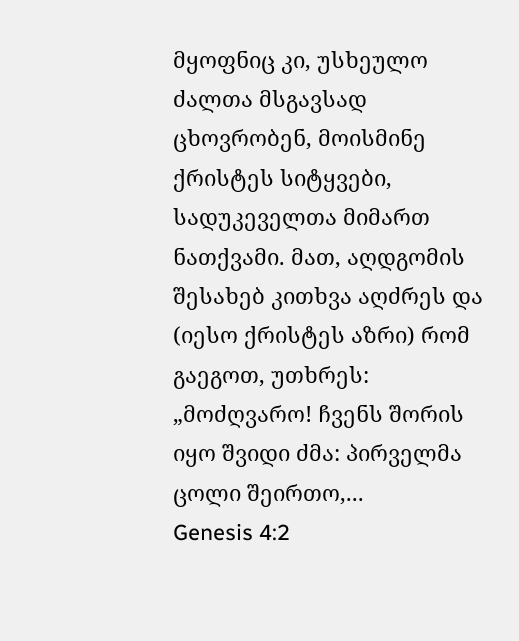მყოფნიც კი, უსხეულო ძალთა მსგავსად ცხოვრობენ, მოისმინე ქრისტეს სიტყვები, სადუკეველთა მიმართ ნათქვამი. მათ, აღდგომის შესახებ კითხვა აღძრეს და (იესო ქრისტეს აზრი) რომ გაეგოთ, უთხრეს: „მოძღვარო! ჩვენს შორის იყო შვიდი ძმა: პირველმა ცოლი შეირთო,...
Genesis 4:2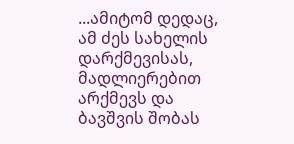...ამიტომ დედაც, ამ ძეს სახელის დარქმევისას, მადლიერებით არქმევს და ბავშვის შობას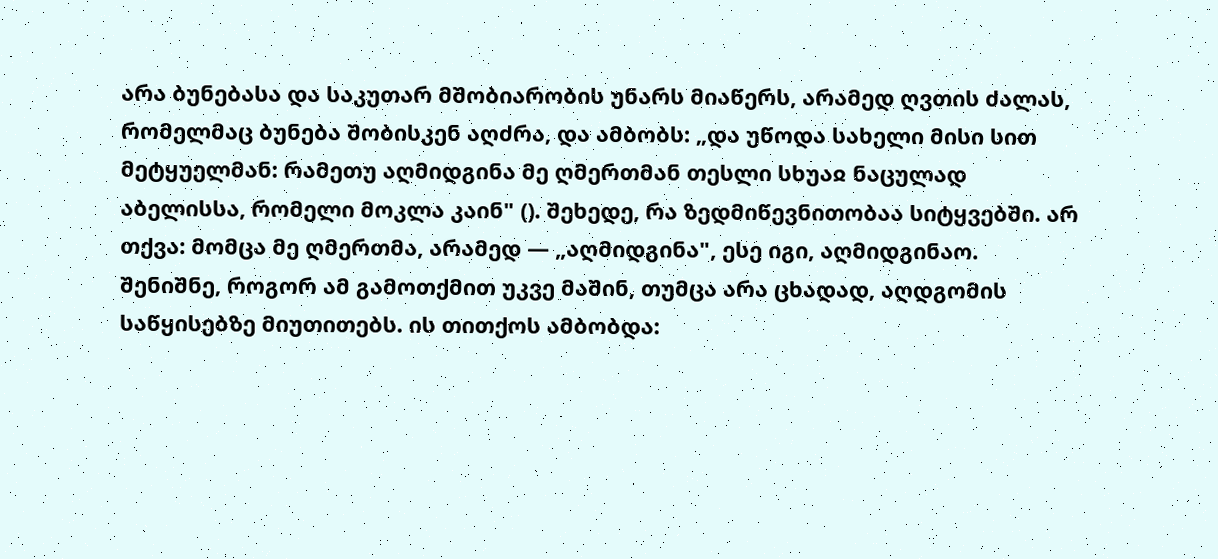არა ბუნებასა და საკუთარ მშობიარობის უნარს მიაწერს, არამედ ღვთის ძალას, რომელმაც ბუნება შობისკენ აღძრა, და ამბობს: „და უწოდა სახელი მისი სით მეტყუელმან: რამეთუ აღმიდგინა მე ღმერთმან თესლი სხუაჲ ნაცულად აბელისსა, რომელი მოკლა კაინ" (). შეხედე, რა ზედმიწევნითობაა სიტყვებში. არ თქვა: მომცა მე ღმერთმა, არამედ — „აღმიდგინა", ესე იგი, აღმიდგინაო. შენიშნე, როგორ ამ გამოთქმით უკვე მაშინ, თუმცა არა ცხადად, აღდგომის საწყისებზე მიუთითებს. ის თითქოს ამბობდა: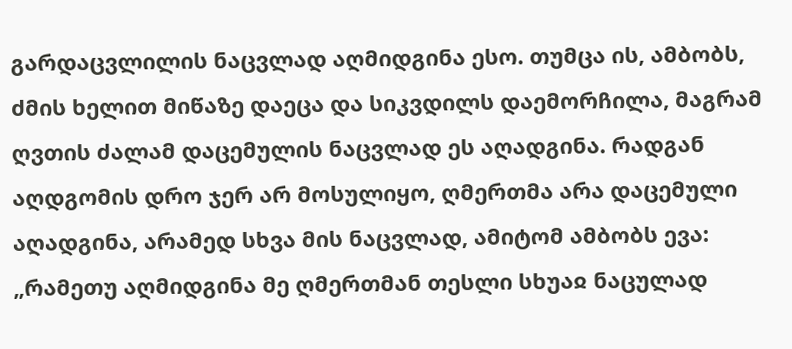გარდაცვლილის ნაცვლად აღმიდგინა ესო. თუმცა ის, ამბობს, ძმის ხელით მიწაზე დაეცა და სიკვდილს დაემორჩილა, მაგრამ ღვთის ძალამ დაცემულის ნაცვლად ეს აღადგინა. რადგან აღდგომის დრო ჯერ არ მოსულიყო, ღმერთმა არა დაცემული აღადგინა, არამედ სხვა მის ნაცვლად, ამიტომ ამბობს ევა: „რამეთუ აღმიდგინა მე ღმერთმან თესლი სხუაჲ ნაცულად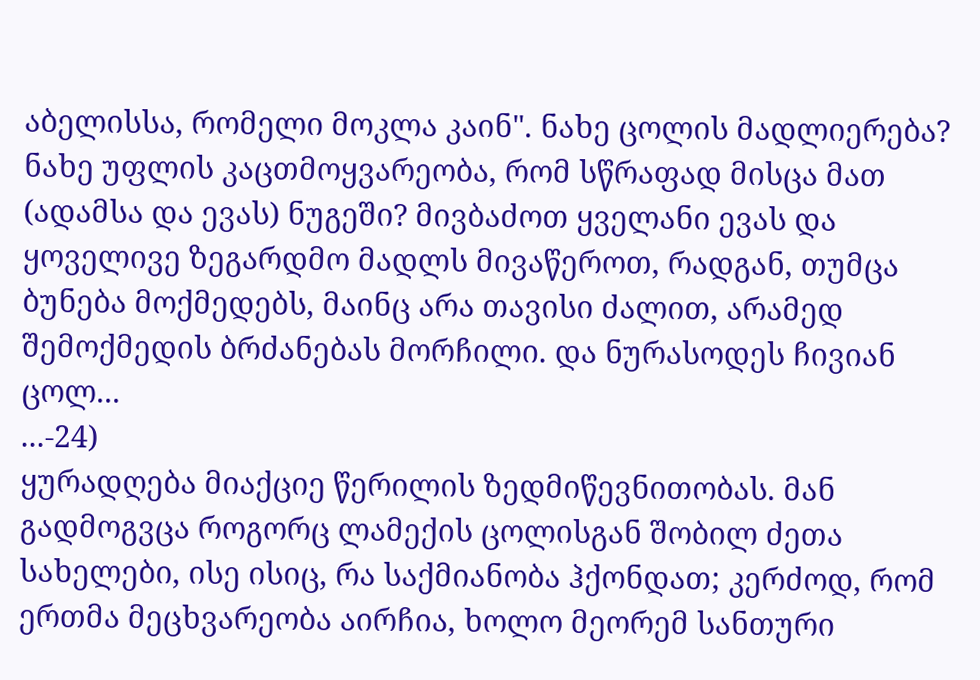აბელისსა, რომელი მოკლა კაინ". ნახე ცოლის მადლიერება? ნახე უფლის კაცთმოყვარეობა, რომ სწრაფად მისცა მათ (ადამსა და ევას) ნუგეში? მივბაძოთ ყველანი ევას და ყოველივე ზეგარდმო მადლს მივაწეროთ, რადგან, თუმცა ბუნება მოქმედებს, მაინც არა თავისი ძალით, არამედ შემოქმედის ბრძანებას მორჩილი. და ნურასოდეს ჩივიან ცოლ...
...-24)
ყურადღება მიაქციე წერილის ზედმიწევნითობას. მან გადმოგვცა როგორც ლამექის ცოლისგან შობილ ძეთა სახელები, ისე ისიც, რა საქმიანობა ჰქონდათ; კერძოდ, რომ ერთმა მეცხვარეობა აირჩია, ხოლო მეორემ სანთური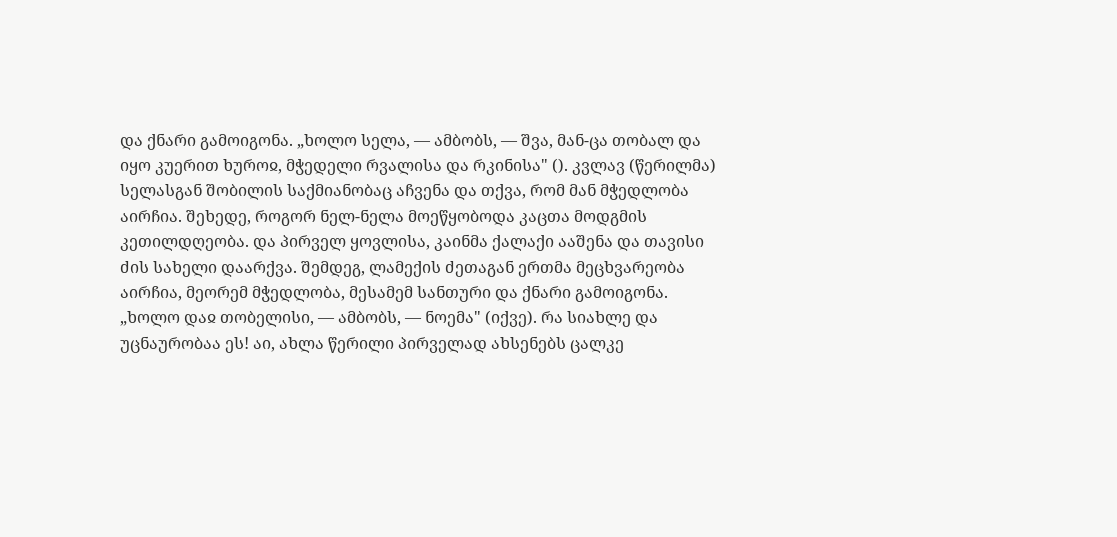და ქნარი გამოიგონა. „ხოლო სელა, — ამბობს, — შვა, მან-ცა თობალ და იყო კუერით ხუროჲ, მჭედელი რვალისა და რკინისა" (). კვლავ (წერილმა) სელასგან შობილის საქმიანობაც აჩვენა და თქვა, რომ მან მჭედლობა აირჩია. შეხედე, როგორ ნელ-ნელა მოეწყობოდა კაცთა მოდგმის კეთილდღეობა. და პირველ ყოვლისა, კაინმა ქალაქი ააშენა და თავისი ძის სახელი დაარქვა. შემდეგ, ლამექის ძეთაგან ერთმა მეცხვარეობა აირჩია, მეორემ მჭედლობა, მესამემ სანთური და ქნარი გამოიგონა. „ხოლო დაჲ თობელისი, — ამბობს, — ნოემა" (იქვე). რა სიახლე და უცნაურობაა ეს! აი, ახლა წერილი პირველად ახსენებს ცალკე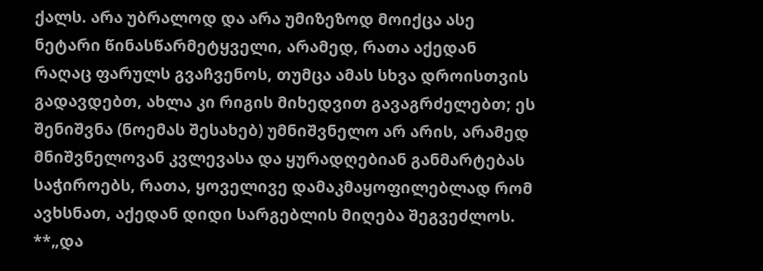ქალს. არა უბრალოდ და არა უმიზეზოდ მოიქცა ასე ნეტარი წინასწარმეტყველი, არამედ, რათა აქედან რაღაც ფარულს გვაჩვენოს, თუმცა ამას სხვა დროისთვის გადავდებთ, ახლა კი რიგის მიხედვით გავაგრძელებთ; ეს შენიშვნა (ნოემას შესახებ) უმნიშვნელო არ არის, არამედ მნიშვნელოვან კვლევასა და ყურადღებიან განმარტებას საჭიროებს, რათა, ყოველივე დამაკმაყოფილებლად რომ ავხსნათ, აქედან დიდი სარგებლის მიღება შეგვეძლოს. **„და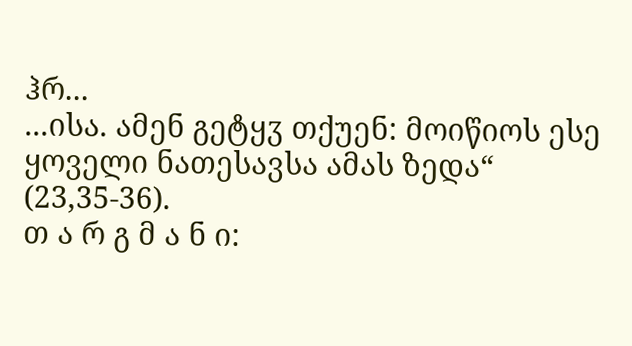ჰრ...
...ისა. ამენ გეტყჳ თქუენ: მოიწიოს ესე ყოველი ნათესავსა ამას ზედა“ (23,35-36).
თ ა რ გ მ ა ნ ი: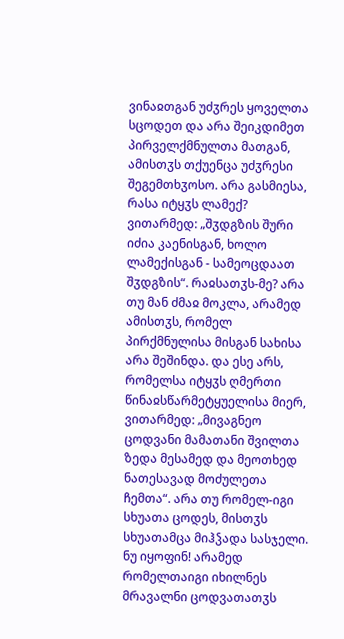ვინაჲთგან უძჳრეს ყოველთა სცოდეთ და არა შეიკდიმეთ პირველქმნულთა მათგან, ამისთჳს თქუენცა უძჳრესი შეგემთხჳოსო. არა გასმიესა, რასა იტყჳს ლამექ? ვითარმედ: „შჳდგზის შური იძია კაენისგან, ხოლო ლამექისგან - სამეოცდაათ შჳდგზის“. რაჲსათჳს-მე? არა თუ მან ძმაჲ მოკლა, არამედ ამისთჳს, რომელ პირქმნულისა მისგან სახისა არა შეშინდა. და ესე არს, რომელსა იტყჳს ღმერთი წინაჲსწარმეტყუელისა მიერ, ვითარმედ: „მივაგნეო ცოდვანი მამათანი შვილთა ზედა მესამედ და მეოთხედ ნათესავად მოძულეთა ჩემთა“. არა თუ რომელ-იგი სხუათა ცოდეს, მისთჳს სხუათამცა მიჰჴადა სასჯელი. ნუ იყოფინ! არამედ რომელთაიგი იხილნეს მრავალნი ცოდვათათჳს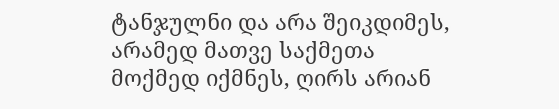ტანჯულნი და არა შეიკდიმეს, არამედ მათვე საქმეთა მოქმედ იქმნეს, ღირს არიან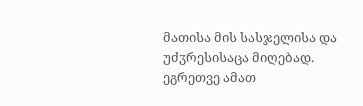მათისა მის სასჯელისა და უძჳრესისაცა მიღებად. ეგრეთვე ამათ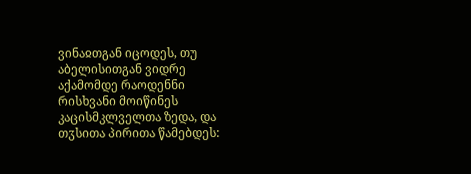ვინაჲთგან იცოდეს, თუ აბელისითგან ვიდრე აქამომდე რაოდენნი რისხვანი მოიწინეს კაცისმკლველთა ზედა, და თჳსითა პირითა წამებდეს: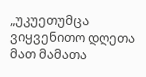„უკუეთუმცა ვიყვენითო დღეთა მათ მამათა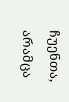ჩუენთა, არამცა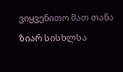ვიყვენითო მათ თანა ზიარ სისხლსა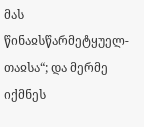მას წინაჲსწარმეტყუელ-თაჲსა“; და მერმე იქმნეს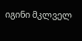იგინი მკლველ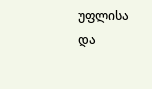უფლისა და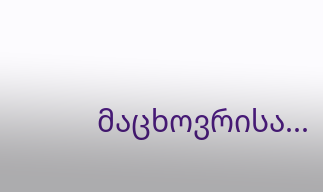მაცხოვრისა...